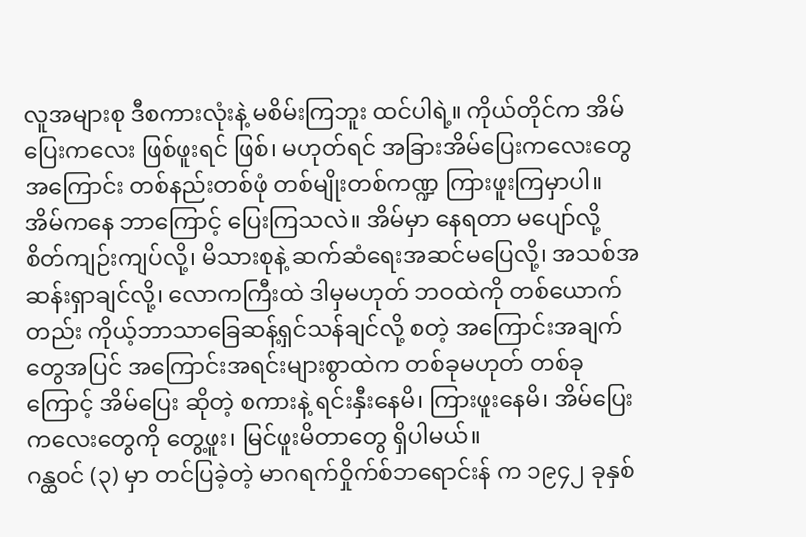လူအများစု ဒီစကားလုံးနဲ့ မစိမ်းကြဘူး ထင်ပါရဲ့။ ကိုယ်တိုင်က အိမ်ပြေးကလေး ဖြစ်ဖူးရင် ဖြစ်၊ မဟုတ်ရင် အခြားအိမ်ပြေးကလေးတွေအကြောင်း တစ်နည်းတစ်ဖုံ တစ်မျိုးတစ်ကဏ္ဍ ကြားဖူးကြမှာပါ။ အိမ်ကနေ ဘာကြောင့် ပြေးကြသလဲ။ အိမ်မှာ နေရတာ မပျော်လို့ စိတ်ကျဉ်းကျပ်လို့၊ မိသားစုနဲ့ ဆက်ဆံရေးအဆင်မပြေလို့၊ အသစ်အဆန်းရှာချင်လို့၊ လောကကြီးထဲ ဒါမှမဟုတ် ဘဝထဲကို တစ်ယောက်တည်း ကိုယ့်ဘာသာခြေဆန့်ရှင်သန်ချင်လို့ စတဲ့ အကြောင်းအချက်တွေအပြင် အကြောင်းအရင်းများစွာထဲက တစ်ခုမဟုတ် တစ်ခုကြောင့် အိမ်ပြေး ဆိုတဲ့ စကားနဲ့ ရင်းနှီးနေမိ၊ ကြားဖူးနေမိ၊ အိမ်ပြေးကလေးတွေကို တွေ့ဖူး၊ မြင်ဖူးမိတာတွေ ရှိပါမယ်။
ဂန္ထဝင် (၃) မှာ တင်ပြခဲ့တဲ့ မာဂရက်ဝှိုက်စ်ဘရောင်းန် က ၁၉၄၂ ခုနှစ်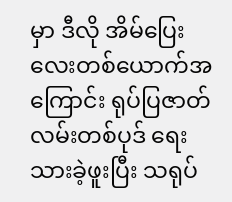မှာ ဒီလို အိမ်ပြေးလေးတစ်ယောက်အကြောင်း ရုပ်ပြဇာတ်လမ်းတစ်ပုဒ် ရေးသားခဲ့ဖူးပြီး သရုပ်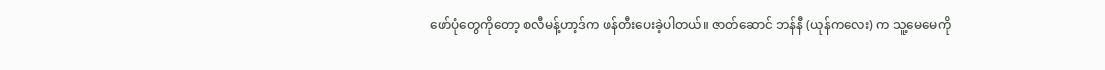ဖော်ပုံတွေကိုတော့ စလီမန့်ဟာ့ဒ်က ဖန်တီးပေးခဲ့ပါတယ်။ ဇာတ်ဆောင် ဘန်နီ (ယုန်ကလေး) က သူ့မေမေကို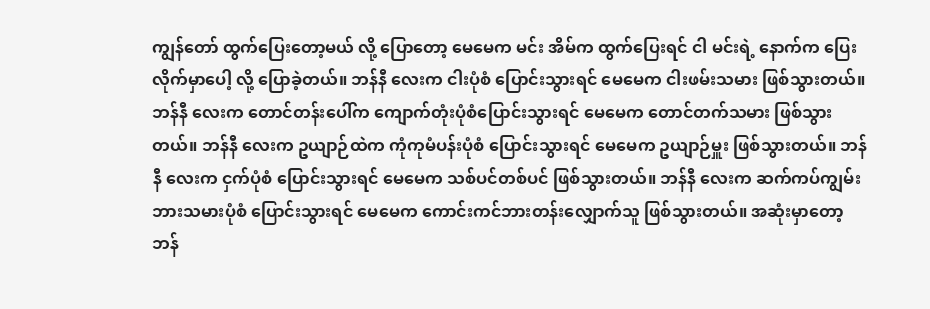ကျွန်တော် ထွက်ပြေးတော့မယ် လို့ ပြောတော့ မေမေက မင်း အိမ်က ထွက်ပြေးရင် ငါ မင်းရဲ့ နောက်က ပြေးလိုက်မှာပေါ့ လို့ ပြောခဲ့တယ်။ ဘန်နီ လေးက ငါးပုံစံ ပြောင်းသွားရင် မေမေက ငါးဖမ်းသမား ဖြစ်သွားတယ်။ ဘန်နီ လေးက တောင်တန်းပေါ်က ကျောက်တုံးပုံစံပြောင်းသွားရင် မေမေက တောင်တက်သမား ဖြစ်သွားတယ်။ ဘန်နီ လေးက ဥယျာဉ်ထဲက ကုံကုမံပန်းပုံစံ ပြောင်းသွားရင် မေမေက ဥယျာဉ်မှူး ဖြစ်သွားတယ်။ ဘန်နီ လေးက ငှက်ပုံစံ ပြောင်းသွားရင် မေမေက သစ်ပင်တစ်ပင် ဖြစ်သွားတယ်။ ဘန်နီ လေးက ဆက်ကပ်ကျွမ်းဘားသမားပုံစံ ပြောင်းသွားရင် မေမေက ကောင်းကင်ဘားတန်းလျှောက်သူ ဖြစ်သွားတယ်။ အဆုံးမှာတော့ ဘန်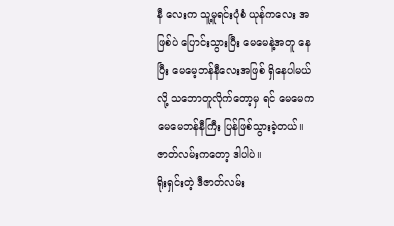နီ လေးက သူ့မူရင်းပုံစံ ယုန်ကလေး အဖြစ်ပဲ ပြောင်းသွားပြီး မေမေနဲ့အတူ နေပြီး မေမေ့ဘန်နီလေးအဖြစ် ရှိနေပါမယ်လို့ သဘောတူလိုက်တော့မှ ရင် မေမေက မေမေဘန်နီကြီး ပြန်ဖြစ်သွားခဲ့တယ်။ ဇာတ်လမ်းကတော့ ဒါပါပဲ။
ရိုးရှင်းတဲ့ ဒီဇာတ်လမ်း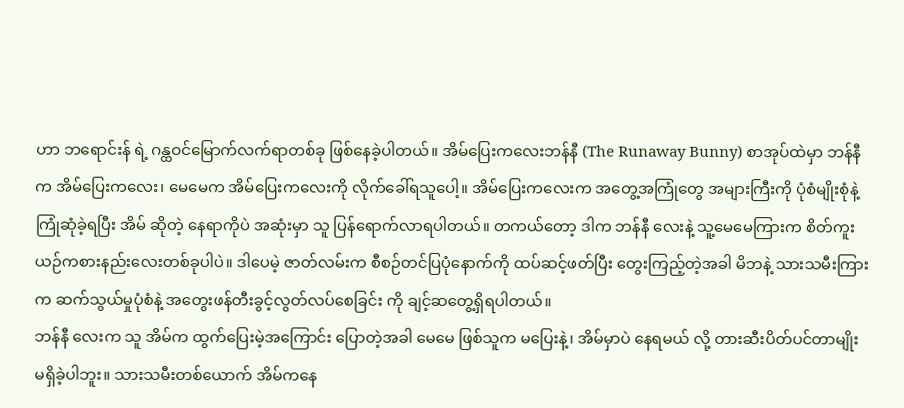ဟာ ဘရောင်းန် ရဲ့ ဂန္ထဝင်မြောက်လက်ရာတစ်ခု ဖြစ်နေခဲ့ပါတယ်။ အိမ်ပြေးကလေးဘန်နီ (The Runaway Bunny) စာအုပ်ထဲမှာ ဘန်နီ က အိမ်ပြေးကလေး၊ မေမေက အိမ်ပြေးကလေးကို လိုက်ခေါ်ရသူပေါ့။ အိမ်ပြေးကလေးက အတွေ့အကြုံတွေ အများကြီးကို ပုံစံမျိုးစုံနဲ့ ကြုံဆုံခဲ့ရပြီး အိမ် ဆိုတဲ့ နေရာကိုပဲ အဆုံးမှာ သူ ပြန်ရောက်လာရပါတယ်။ တကယ်တော့ ဒါက ဘန်နီ လေးနဲ့ သူ့မေမေကြားက စိတ်ကူးယဉ်ကစားနည်းလေးတစ်ခုပါပဲ။ ဒါပေမဲ့ ဇာတ်လမ်းက စီစဉ်တင်ပြပုံနောက်ကို ထပ်ဆင့်ဖတ်ပြီး တွေးကြည့်တဲ့အခါ မိဘနဲ့ သားသမီးကြားက ဆက်သွယ်မှုပုံစံနဲ့ အတွေးဖန်တီးခွင့်လွတ်လပ်စေခြင်း ကို ချင့်ဆတွေ့ရှိရပါတယ်။
ဘန်နီ လေးက သူ အိမ်က ထွက်ပြေးမဲ့အကြောင်း ပြောတဲ့အခါ မေမေ ဖြစ်သူက မပြေးနဲ့၊ အိမ်မှာပဲ နေရမယ် လို့ တားဆီးပိတ်ပင်တာမျိုး မရှိခဲ့ပါဘူး။ သားသမီးတစ်ယောက် အိမ်ကနေ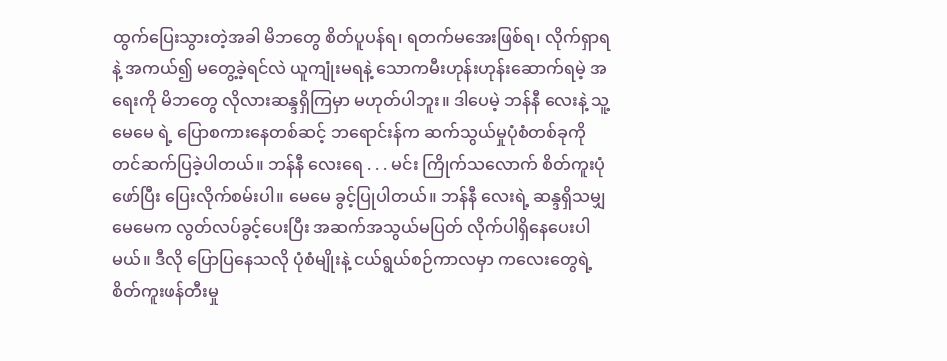ထွက်ပြေးသွားတဲ့အခါ မိဘတွေ စိတ်ပူပန်ရ၊ ရတက်မအေးဖြစ်ရ၊ လိုက်ရှာရနဲ့ အကယ်၍ မတွေ့ခဲ့ရင်လဲ ယူကျုံးမရနဲ့ သောကမီးဟုန်းဟုန်းဆောက်ရမဲ့ အရေးကို မိဘတွေ လိုလားဆန္ဒရှိကြမှာ မဟုတ်ပါဘူး။ ဒါပေမဲ့ ဘန်နီ လေးနဲ့ သူ့မေမေ ရဲ့ ပြောစကားနေတစ်ဆင့် ဘရောင်းန်က ဆက်သွယ်မှုပုံစံတစ်ခုကို တင်ဆက်ပြခဲ့ပါတယ်။ ဘန်နီ လေးရေ . . . မင်း ကြိုက်သလောက် စိတ်ကူးပုံဖော်ပြီး ပြေးလိုက်စမ်းပါ။ မေမေ ခွင့်ပြုပါတယ်။ ဘန်နီ လေးရဲ့ ဆန္ဒရှိသမျှ မေမေက လွတ်လပ်ခွင့်ပေးပြီး အဆက်အသွယ်မပြတ် လိုက်ပါရှိနေပေးပါမယ်။ ဒီလို ပြောပြနေသလို ပုံစံမျိုးနဲ့ ငယ်ရွယ်စဉ်ကာလမှာ ကလေးတွေရဲ့ စိတ်ကူးဖန်တီးမှု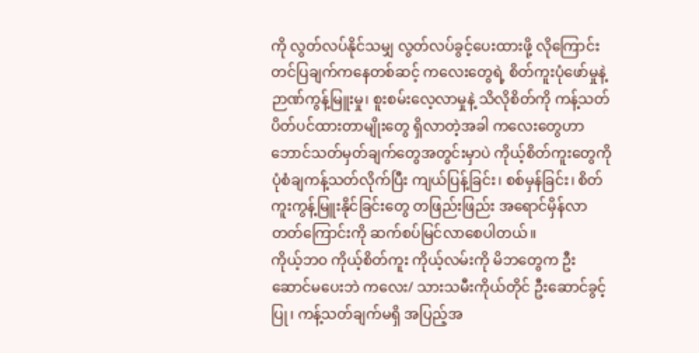ကို လွတ်လပ်နိုင်သမျှ လွတ်လပ်ခွင့်ပေးထားဖို့ လိုကြောင်း တင်ပြချက်ကနေတစ်ဆင့် ကလေးတွေရဲ့ စိတ်ကူးပုံဖော်မှုနဲ့ ဉာဏ်ကွန့်မြူးမှု၊ စူးစမ်းလေ့လာမှုနဲ့ သိလိုစိတ်ကို ကန့်သတ်ပိတ်ပင်ထားတာမျိုးတွေ ရှိလာတဲ့အခါ ကလေးတွေဟာ ဘောင်သတ်မှတ်ချက်တွေအတွင်းမှာပဲ ကိုယ့်စိတ်ကူးတွေကို ပုံစံချကန့်သတ်လိုက်ပြီး ကျယ်ပြန့်ခြင်း၊ စစ်မှန်ခြင်း၊ စိတ်ကူးကွန့်မြူးနိုင်ခြင်းတွေ တဖြည်းဖြည်း အရောင်မှိန်လာတတ်ကြောင်းကို ဆက်စပ်မြင်လာစေပါတယ်။
ကိုယ့်ဘဝ ကိုယ့်စိတ်ကူး ကိုယ့်လမ်းကို မိဘတွေက ဦးဆောင်မပေးဘဲ ကလေး/ သားသမီးကိုယ်တိုင် ဦးဆောင်ခွင့်ပြု၊ ကန့်သတ်ချက်မရှိ အပြည့်အ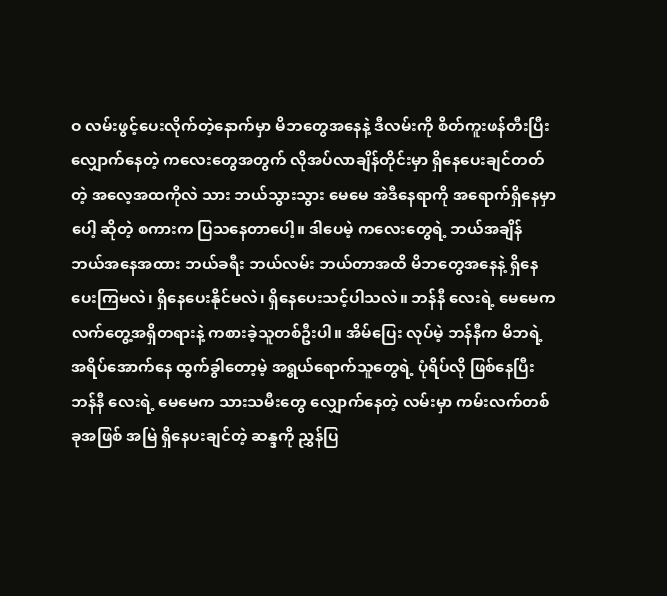ဝ လမ်းဖွင့်ပေးလိုက်တဲ့နောက်မှာ မိဘတွေအနေနဲ့ ဒီလမ်းကို စိတ်ကူးဖန်တီးပြီး လျှောက်နေတဲ့ ကလေးတွေအတွက် လိုအပ်လာချိန်တိုင်းမှာ ရှိနေပေးချင်တတ်တဲ့ အလေ့အထကိုလဲ သား ဘယ်သွားသွား မေမေ အဲဒီနေရာကို အရောက်ရှိနေမှာပေါ့ ဆိုတဲ့ စကားက ပြသနေတာပေါ့။ ဒါပေမဲ့ ကလေးတွေရဲ့ ဘယ်အချိန် ဘယ်အနေအထား ဘယ်ခရီး ဘယ်လမ်း ဘယ်တာအထိ မိဘတွေအနေနဲ့ ရှိနေပေးကြမလဲ၊ ရှိနေပေးနိုင်မလဲ၊ ရှိနေပေးသင့်ပါသလဲ။ ဘန်နီ လေးရဲ့ မေမေက လက်တွေ့အရှိတရားနဲ့ ကစားခဲ့သူတစ်ဦးပါ။ အိမ်ပြေး လုပ်မဲ့ ဘန်နီက မိဘရဲ့ အရိပ်အောက်နေ ထွက်ခွါတော့မဲ့ အရွယ်ရောက်သူတွေရဲ့ ပုံရိပ်လို ဖြစ်နေပြီး ဘန်နီ လေးရဲ့ မေမေက သားသမီးတွေ လျှောက်နေတဲ့ လမ်းမှာ ကမ်းလက်တစ်ခုအဖြစ် အမြဲ ရှိနေပးချင်တဲ့ ဆန္ဒကို ညွှန်ပြ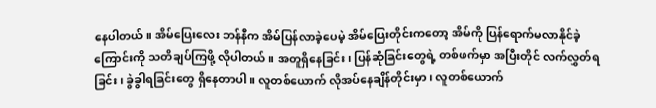နေပါတယ်။ အိမ်ပြေးလေး ဘန်နီက အိမ်ပြန်လာခဲ့ပေမဲ့ အိမ်ပြေးတိုင်းကတော့ အိမ်ကို ပြန်ရောက်မလာနိုင်ခဲ့ကြောင်းကို သတိချပ်ကြဖို့ လိုပါတယ်။ အတူရှိနေခြင်း၊ ပြန်ဆုံခြင်းတွေရဲ့ တစ်ဖက်မှာ အပြီးတိုင် လက်လွှတ်ရခြင်း၊ ခွဲခွါရခြင်းတွေ ရှိနေတာပါ။ လူတစ်ယောက် လိုအပ်နေချိန်တိုင်းမှာ၊ လူတစ်ယောက်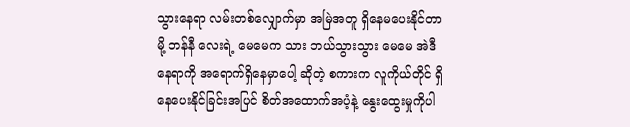သွားနေရာ လမ်းတစ်လျှောက်မှာ အမြဲအတူ ရှိနေမပေးနိုင်တာမို့ ဘန်နီ လေးရဲ့ မေမေက သား ဘယ်သွားသွား မေမေ အဲဒီနေရာကို အရောက်ရှိနေမှာပေါ့ ဆိုတဲ့ စကားက လူကိုယ်တိုင် ရှိနေပေးနိုင်ခြင်းအပြင် စိတ်အထောက်အပံ့နဲ့ နွေးထွေးမှုကိုပါ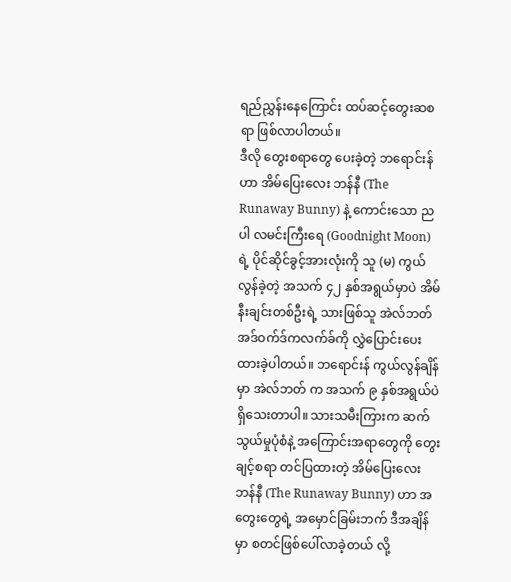ရည်ညွှန်းနေကြောင်း ထပ်ဆင့်တွေးဆစရာ ဖြစ်လာပါတယ်။
ဒီလို တွေးစရာတွေ ပေးခဲ့တဲ့ ဘရောင်းန် ဟာ အိမ်ပြေးလေး ဘန်နီ (The Runaway Bunny) နဲ့ ကောင်းသော ညပါ လမင်းကြီးရေ (Goodnight Moon) ရဲ့ ပိုင်ဆိုင်ခွင့်အားလုံးကို သူ (မ) ကွယ်လွန်ခဲ့တဲ့ အသက် ၄၂ နှစ်အရွယ်မှာပဲ အိမ်နီးချင်းတစ်ဦးရဲ့ သားဖြစ်သူ အဲလ်ဘတ်အဒ်ဝက်ဒ်ကလက်ခ်ကို လွှဲပြောင်းပေးထားခဲ့ပါတယ်။ ဘရောင်းန် ကွယ်လွန်ချိန်မှာ အဲလ်ဘတ် က အသက် ၉ နှစ်အရွယ်ပဲ ရှိသေးတာပါ။ သားသမီးကြားက ဆက်သွယ်မှုပုံစံနဲ့ အကြောင်းအရာတွေကို တွေးချင့်စရာ တင်ပြထားတဲ့ အိမ်ပြေးလေး ဘန်နီ (The Runaway Bunny) ဟာ အတွေးတွေရဲ့ အမှောင်ခြမ်းဘက် ဒီအချိန်မှာ စတင်ဖြစ်ပေါ်လာခဲ့တယ် လို့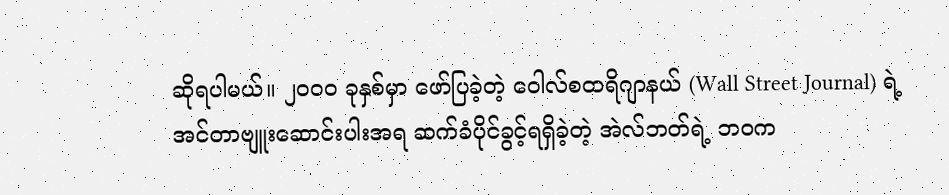ဆိုရပါမယ်။ ၂၀၀၀ ခုနှစ်မှာ ဖော်ပြခဲ့တဲ့ ဝေါလ်စထရိဂျာနယ် (Wall Street Journal) ရဲ့ အင်တာဗျူးဆောင်းပါးအရ ဆက်ခံပိုင်ခွင့်ရရှိခဲ့တဲ့ အဲလ်ဘတ်ရဲ့ ဘဝက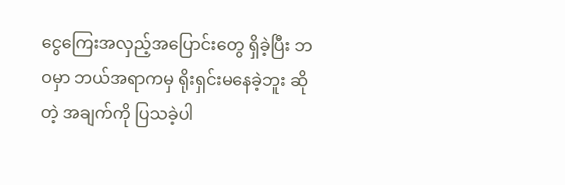ငွေကြေးအလှည့်အပြောင်းတွေ ရှိခဲ့ပြီး ဘဝမှာ ဘယ်အရာကမှ ရိုးရှင်းမနေခဲ့ဘူး ဆိုတဲ့ အချက်ကို ပြသခဲ့ပါ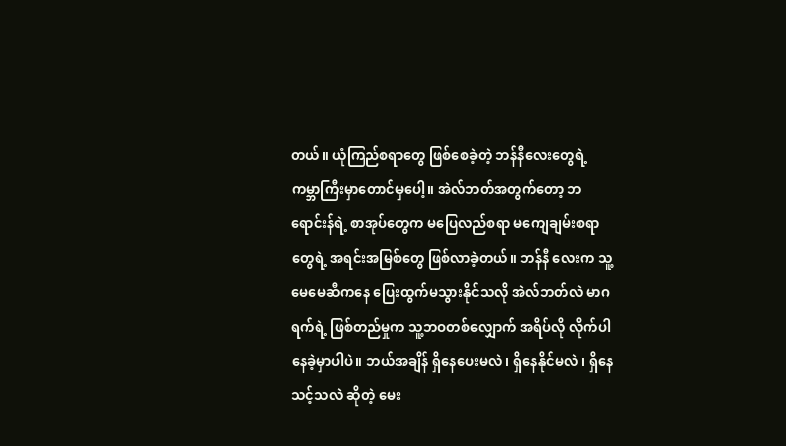တယ်။ ယုံကြည်စရာတွေ ဖြစ်စေခဲ့တဲ့ ဘန်နီလေးတွေရဲ့ ကမ္ဘာကြီးမှာတောင်မှပေါ့။ အဲလ်ဘတ်အတွက်တော့ ဘရောင်းန်ရဲ့ စာအုပ်တွေက မပြေလည်စရာ မကျေချမ်းစရာတွေရဲ့ အရင်းအမြစ်တွေ ဖြစ်လာခဲ့တယ်။ ဘန်နီ လေးက သူ့မေမေဆီကနေ ပြေးထွက်မသွားနိုင်သလို အဲလ်ဘတ်လဲ မာဂရက်ရဲ့ ဖြစ်တည်မှုက သူ့ဘဝတစ်လျှောက် အရိပ်လို လိုက်ပါနေခဲ့မှာပါပဲ။ ဘယ်အချိန် ရှိနေပေးမလဲ၊ ရှိနေနိုင်မလဲ၊ ရှိနေသင့်သလဲ ဆိုတဲ့ မေး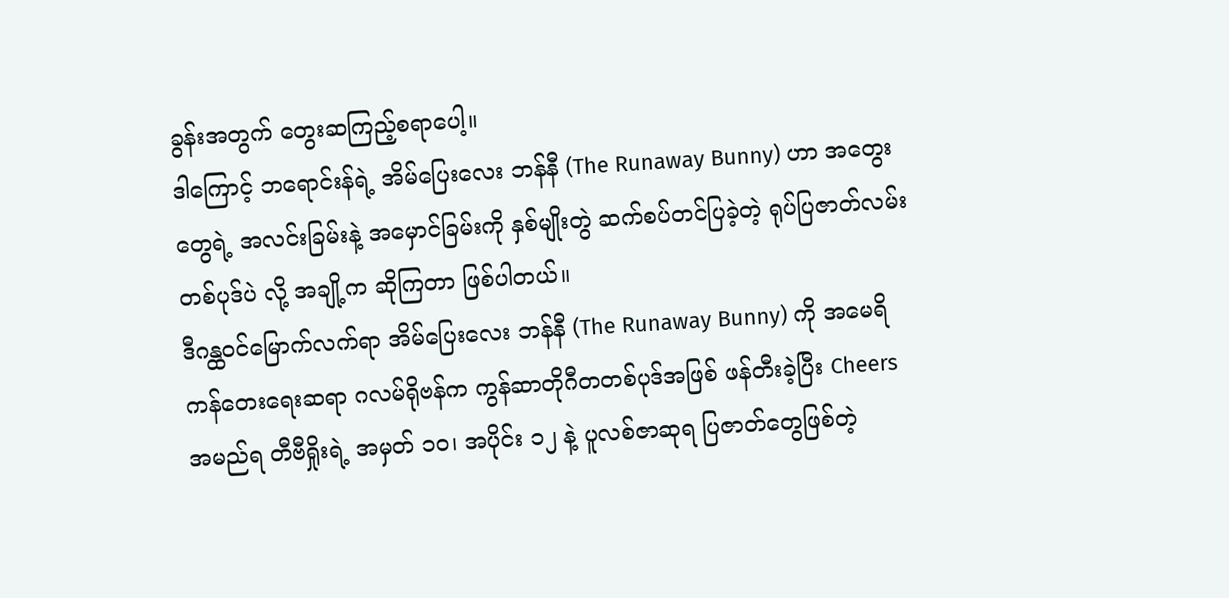ခွန်းအတွက် တွေးဆကြည့်စရာပေါ့။
ဒါကြောင့် ဘရောင်းန်ရဲ့ အိမ်ပြေးလေး ဘန်နီ (The Runaway Bunny) ဟာ အတွေးတွေရဲ့ အလင်းခြမ်းနဲ့ အမှောင်ခြမ်းကို နှစ်မျိုးတွဲ ဆက်စပ်တင်ပြခဲ့တဲ့ ရုပ်ပြဇာတ်လမ်းတစ်ပုဒ်ပဲ လို့ အချို့က ဆိုကြတာ ဖြစ်ပါတယ်။
ဒီဂန္ထဝင်မြောက်လက်ရာ အိမ်ပြေးလေး ဘန်နီ (The Runaway Bunny) ကို အမေရိကန်တေးရေးဆရာ ဂလမ်ရိုဗန်က ကွန်ဆာတိုဂီတတစ်ပုဒ်အဖြစ် ဖန်တီးခဲ့ပြီး Cheers အမည်ရ တီဗီရှိုးရဲ့ အမှတ် ၁၀၊ အပိုင်း ၁၂ နဲ့ ပူလစ်ဇာဆုရ ပြဇာတ်တွေဖြစ်တဲ့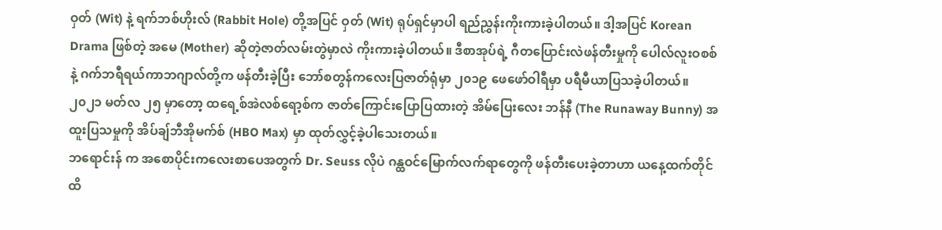ဝှတ် (Wit) နဲ့ ရက်ဘစ်ဟိုးလ် (Rabbit Hole) တို့အပြင် ဝှတ် (Wit) ရုပ်ရှင်မှာပါ ရည်ညွှန်းကိုးကားခဲ့ပါတယ်။ ဒါ့အပြင် Korean Drama ဖြစ်တဲ့ အမေ (Mother) ဆိုတဲ့ဇာတ်လမ်းတွဲမှာလဲ ကိုးကားခဲ့ပါတယ်။ ဒီစာအုပ်ရဲ့ ဂီတပြောင်းလဲဖန်တီးမှုကို ပေါလ်လူးဝစစ်နဲ့ ဂက်ဘရီရယ်ကာဘဂျာလ်တို့က ဖန်တီးခဲ့ပြီး ဘော်စတွန်ကလေးပြဇာတ်ရုံမှာ ၂၀၁၉ ဖေဖော်ဝါရီမှာ ပရီမီယာပြသခဲ့ပါတယ်။ ၂၀၂၁ မတ်လ ၂၅ မှာတော့ ထရေ့စ်အဲလစ်ရော့စ်က ဇာတ်ကြောင်းပြောပြထားတဲ့ အိမ်ပြေးလေး ဘန်နီ (The Runaway Bunny) အထူးပြသမှုကို အိပ်ချ်ဘီအိုမက်စ် (HBO Max) မှာ ထုတ်လွှင့်ခဲ့ပါသေးတယ်။
ဘရောင်းန် က အစောပိုင်းကလေးစာပေအတွက် Dr. Seuss လိုပဲ ဂန္ထဝင်မြောက်လက်ရာတွေကို ဖန်တီးပေးခဲ့တာဟာ ယနေ့ထက်တိုင်ထိ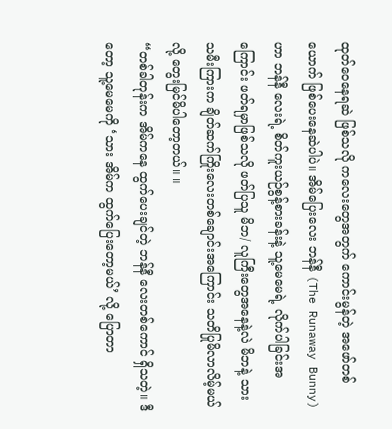ထုတ်ဝေနေရဆဲ ဖြစ်သလို ကလေးတွေအတွက် ကောင်းမွန်တဲ့ အဖော်တစ်ယောက် ဖြစ်ပေးနေဆဲပါပဲ။ အိမ်ပြေးလေး ဘန်နီ (The Runaway Bunny) ဟာ ဘန်နီ လေးရဲ့ စိတ်ကူးယဉ်စွန့်စားခန်းနဲ့ သူ့မေမေရဲ့ လိုက်ပါခြင်းအကြောင်း ဖတ်ရမှာဖြစ်သလို ဖတ်ပြသူ မိဘ/ လူကြီးတွေအနေနဲ့လဲ မိဘနဲ့ သားသမီးကြားက ချိတ်ဆက်ကြိုးလေးတစ်ချောင်းအကြောင်း သတိပြုမိလာလိမ့်မယ်လို့ တွေးမြင်မိပါတော့တယ်။ ။
“တစ်ခါတုန်းက အိမ်ကနေ ထွက်ပေးချင်တဲ့ ဘန်နီ လေးတစ်ကောင် ရှိသတဲ့။ ဒီတော့ သူ့မေမေကို ‘သား အိမ်က ထွက်ပြေးတော့မယ်’ လို့ ပြောတာ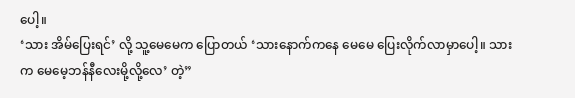ပေါ့။
‘သား အိမ်ပြေးရင်’ လို့ သူ့မေမေက ပြောတယ် ‘သားနောက်ကနေ မေမေ ပြေးလိုက်လာမှာပေါ့။ သားက မေမေ့ဘန်နီလေးမို့လို့လေ’ တဲ့”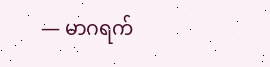— မာဂရက်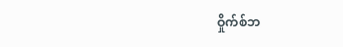ဝှိုက်စ်ဘ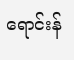ရောင်းန်